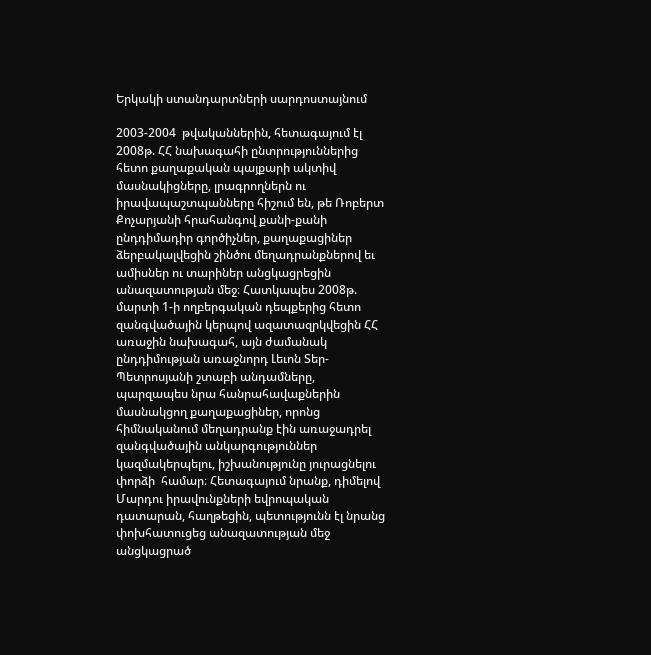Երկակի ստանդարտների սարդոստայնում

2003-2004  թվականներին, հետագայում էլ 2008թ. ՀՀ նախագահի ընտրություններից հետո քաղաքական պայքարի ակտիվ մասնակիցները, լրագրողներն ու իրավապաշտպանները հիշում են, թե Ռոբերտ Քոչարյանի հրահանգով քանի-քանի ընդդիմադիր գործիչներ, քաղաքացիներ ձերբակալվեցին շինծու մեղադրանքներով եւ ամիսներ ու տարիներ անցկացրեցին անազատության մեջ։ Հատկապես 2008թ. մարտի 1-ի ողբերգական դեպքերից հետո զանգվածային կերպով ազատազրկվեցին ՀՀ առաջին նախագահ, այն ժամանակ ընդդիմության առաջնորդ Լեւոն Տեր-Պետրոսյանի շտաբի անդամները, պարզապես նրա հանրահավաքներին մասնակցող քաղաքացիներ, որոնց հիմնականում մեղադրանք էին առաջադրել զանգվածային անկարգություններ կազմակերպելու, իշխանությունը յուրացնելու փորձի  համար։ Հետագայում նրանք, դիմելով Մարդու իրավունքների եվրոպական դատարան, հաղթեցին, պետությունն էլ նրանց փոխհատուցեց անազատության մեջ անցկացրած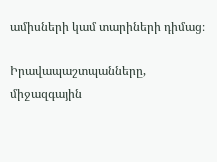ամիսների կամ տարիների դիմաց։

Իրավապաշտպանները, միջազգային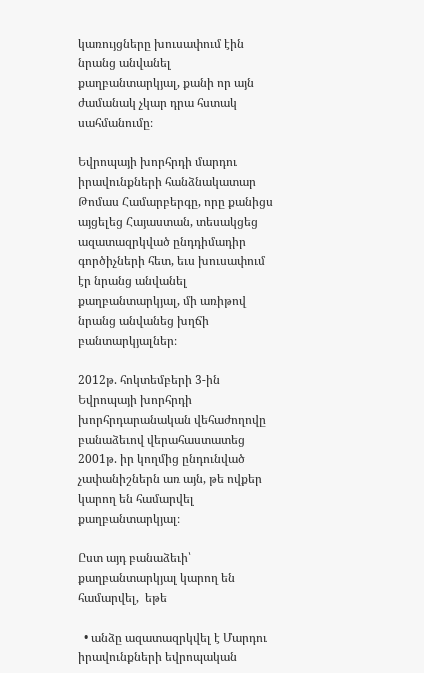կառույցները խուսափում էին նրանց անվանել քաղբանտարկյալ, քանի որ այն ժամանակ չկար դրա հստակ սահմանումը։

Եվրոպայի խորհրդի մարդու իրավունքների հանձնակատար Թոմաս Համարբերգը, որը քանիցս այցելեց Հայաստան, տեսակցեց ազատազրկված ընդդիմադիր գործիչների հետ, եւս խուսափում էր նրանց անվանել քաղբանտարկյալ, մի առիթով նրանց անվանեց խղճի բանտարկյալներ։

2012թ. հոկտեմբերի 3-ին Եվրոպայի խորհրդի խորհրդարանական վեհաժողովը բանաձեւով վերահաստատեց 2001թ. իր կողմից ընդունված չափանիշներն առ այն, թե ովքեր կարող են համարվել քաղբանտարկյալ։

Ըստ այդ բանաձեւի՝ քաղբանտարկյալ կարող են համարվել,  եթե

  • անձը ազատազրկվել է Մարդու իրավունքների եվրոպական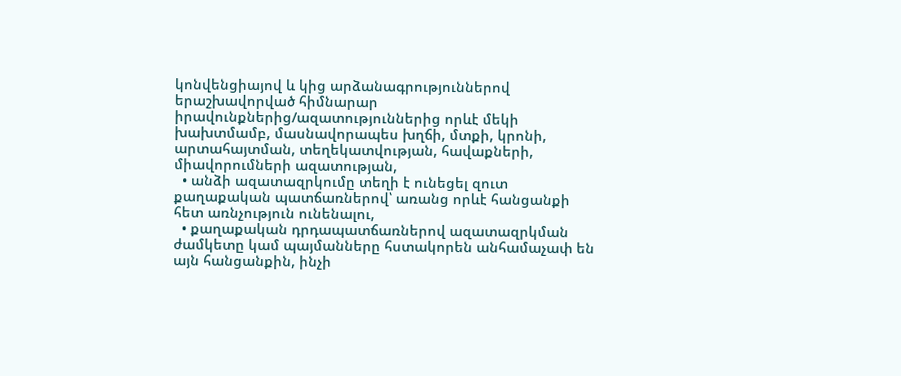կոնվենցիայով և կից արձանագրություններով երաշխավորված հիմնարար իրավունքներից/ազատություններից որևէ մեկի խախտմամբ, մասնավորապես խղճի, մտքի, կրոնի, արտահայտման, տեղեկատվության, հավաքների, միավորումների ազատության,
  • անձի ազատազրկումը տեղի է ունեցել զուտ քաղաքական պատճառներով՝ առանց որևէ հանցանքի հետ առնչություն ունենալու,
  • քաղաքական դրդապատճառներով ազատազրկման ժամկետը կամ պայմանները հստակորեն անհամաչափ են այն հանցանքին, ինչի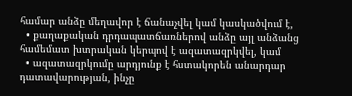համար անձը մեղավոր է ճանաչվել կամ կասկածվում է,
  • քաղաքական դրդապատճառներով անձը այլ անձանց համեմատ խտրական կերպով է ազատազրկվել, կամ
  • ազատազրկումը արդյունք է հստակորեն անարդար դատավարության, ինչը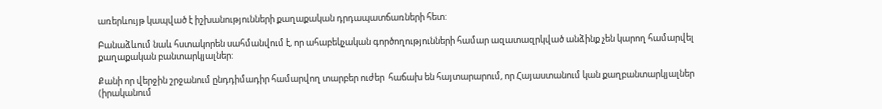առերևույթ կապված է իշխանությունների քաղաքական դրդապատճառների հետ:

Բանաձևում նաև հստակորեն սահմանվում է, որ ահաբեկչական գործողությունների համար ազատազրկված անձինք չեն կարող համարվել քաղաքական բանտարկյալներ:

Քանի որ վերջին շրջանում ընդդիմադիր համարվող տարբեր ուժեր  հաճախ են հայտարարում, որ Հայաստանում կան քաղբանտարկյալներ (իրականում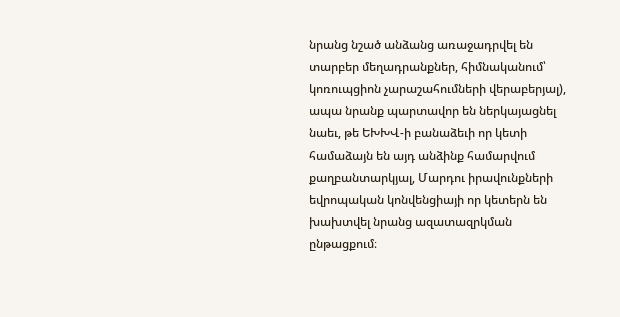նրանց նշած անձանց առաջադրվել են տարբեր մեղադրանքներ, հիմնականում՝ կոռուպցիոն չարաշահումների վերաբերյալ), ապա նրանք պարտավոր են ներկայացնել նաեւ, թե ԵԽԽՎ-ի բանաձեւի որ կետի համաձայն են այդ անձինք համարվում քաղբանտարկյալ, Մարդու իրավունքների եվրոպական կոնվենցիայի որ կետերն են խախտվել նրանց ազատազրկման ընթացքում։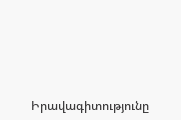Իրավագիտությունը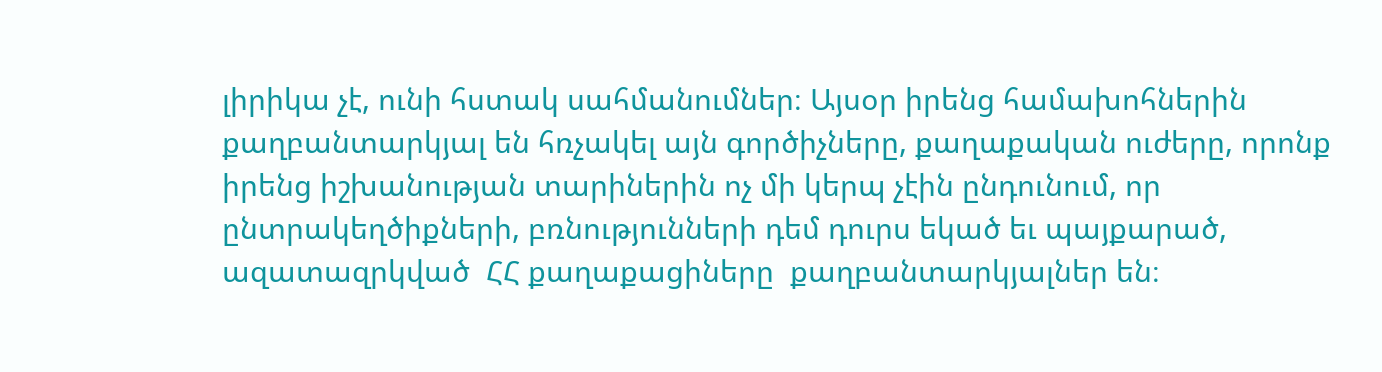լիրիկա չէ, ունի հստակ սահմանումներ։ Այսօր իրենց համախոհներին քաղբանտարկյալ են հռչակել այն գործիչները, քաղաքական ուժերը, որոնք իրենց իշխանության տարիներին ոչ մի կերպ չէին ընդունում, որ ընտրակեղծիքների, բռնությունների դեմ դուրս եկած եւ պայքարած, ազատազրկված  ՀՀ քաղաքացիները  քաղբանտարկյալներ են։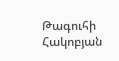Թագուհի Հակոբյան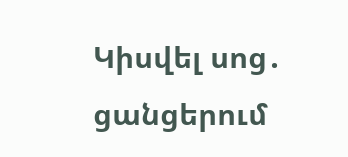Կիսվել սոց․ ցանցերում